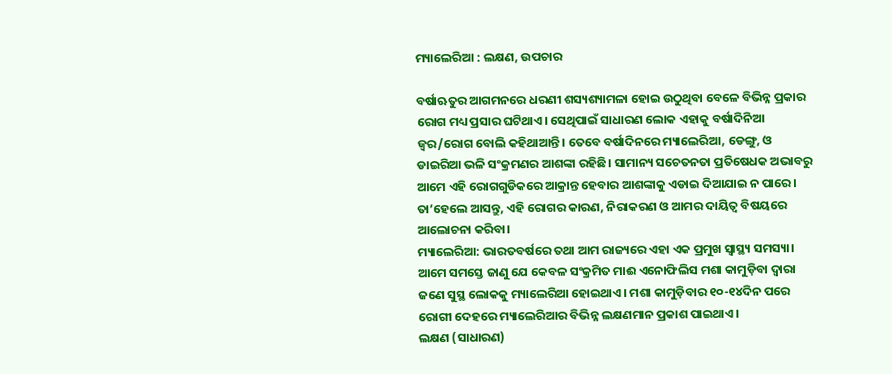ମ୍ୟାଲେରିଆ : ଲକ୍ଷଣ, ଉପଚାର

ବର୍ଷାଋତୁର ଆଗମନରେ ଧରଣୀ ଶସ୍ୟଶ୍ୟାମଳା ହୋଇ ଉଠୁଥିବା ବେଳେ ବିଭିନ୍ନ ପ୍ରକାର ରୋଗ ମଧ୍ୟ ପ୍ରସାର ଘଟିଥାଏ। ସେଥିପାଇଁ ସାଧାରଣ ଲୋକ ଏହାକୁ ବର୍ଷାଦିନିଆ ଜ୍ୱର/ରୋଗ ବୋଲି କହିଥାଆନ୍ତି। ତେବେ ବର୍ଷାଦିନରେ ମ୍ୟାଲେରିଆ, ଡେଙ୍ଗୁ, ଓ ଡାଇରିଆ ଭଳି ସଂକ୍ରମଣର ଆଶଙ୍କା ରହିଛି। ସାମାନ୍ୟ ସଚେତନତା ପ୍ରତିଷେଧକ ଅଭାବରୁ ଆମେ ଏହି ରୋଗଗୁଡିକରେ ଆକ୍ରାନ୍ତ ହେବାର ଆଶଙ୍କାକୁ ଏଡାଇ ଦିଆଯାଇ ନ ପାରେ। ତା’ହେଲେ ଆସନ୍ତୁ, ଏହି ରୋଗର କାରଣ, ନିରାକରଣ ଓ ଆମର ଦାୟିତ୍ୱ ବିଷୟରେ ଆଲୋଚନା କରିବା।
ମ୍ୟାଲେରିଆ: ଭାରତବର୍ଷରେ ତଥା ଆମ ରାଜ୍ୟରେ ଏହା ଏକ ପ୍ରମୁଖ ସ୍ବାସ୍ଥ୍ୟ ସମସ୍ୟା। ଆମେ ସମସ୍ତେ ଜାଣୁ ଯେ କେବଳ ସଂକ୍ରମିତ ମାଈ ଏନୋଫିଲିସ ମଶା କାମୁଡ଼ିବା ଦ୍ୱାରା ଜଣେ ସୁସ୍ଥ ଲୋକକୁ ମ୍ୟାଲେରିଆ ହୋଇଥାଏ। ମଶା କାମୁଡ଼ିବାର ୧୦-୧୪ଦିନ ପରେ ରୋଗୀ ଦେହରେ ମ୍ୟାଲେରିଆର ବିଭିନ୍ନ ଲକ୍ଷଣମାନ ପ୍ରକାଶ ପାଇଥାଏ।
ଲକ୍ଷଣ (ସାଧାରଣ)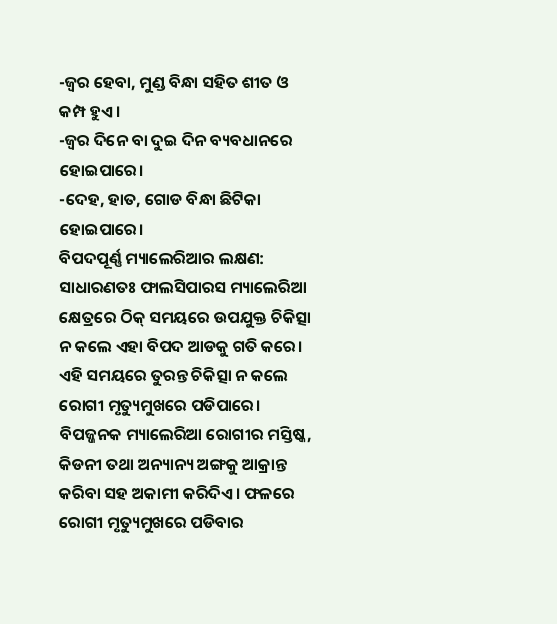-ଜ୍ୱର ହେବା, ମୁଣ୍ଡ ବିନ୍ଧା ସହିତ ଶୀତ ଓ କମ୍ପ ହୁଏ।
-ଜ୍ୱର ଦିନେ ବା ଦୁଇ ଦିନ ବ୍ୟବଧାନରେ ହୋଇପାରେ।
-ଦେହ, ହାତ, ଗୋଡ ବିନ୍ଧା ଛିଟିକା ହୋଇପାରେ।
ବିପଦପୂର୍ଣ୍ଣ ମ୍ୟାଲେରିଆର ଲକ୍ଷଣ: ସାଧାରଣତଃ ଫାଲସିପାରସ ମ୍ୟାଲେରିଆ କ୍ଷେତ୍ରରେ ଠିକ୍‌ ସମୟରେ ଉପଯୁକ୍ତ ଚିକିତ୍ସା ନ କଲେ ଏହା ବିପଦ ଆଡକୁ ଗତି କରେ। ଏହି ସମୟରେ ତୁରନ୍ତ ଚିକିତ୍ସା ନ କଲେ ରୋଗୀ ମୃତ୍ୟୁମୁଖରେ ପଡିପାରେ। ବିପଜ୍ଜନକ ମ୍ୟାଲେରିଆ ରୋଗୀର ମସ୍ତିଷ୍କ, କିଡନୀ ତଥା ଅନ୍ୟାନ୍ୟ ଅଙ୍ଗକୁ ଆକ୍ରାନ୍ତ କରିବା ସହ ଅକାମୀ କରିଦିଏ। ଫଳରେ ରୋଗୀ ମୃତ୍ୟୁମୁଖରେ ପଡିବାର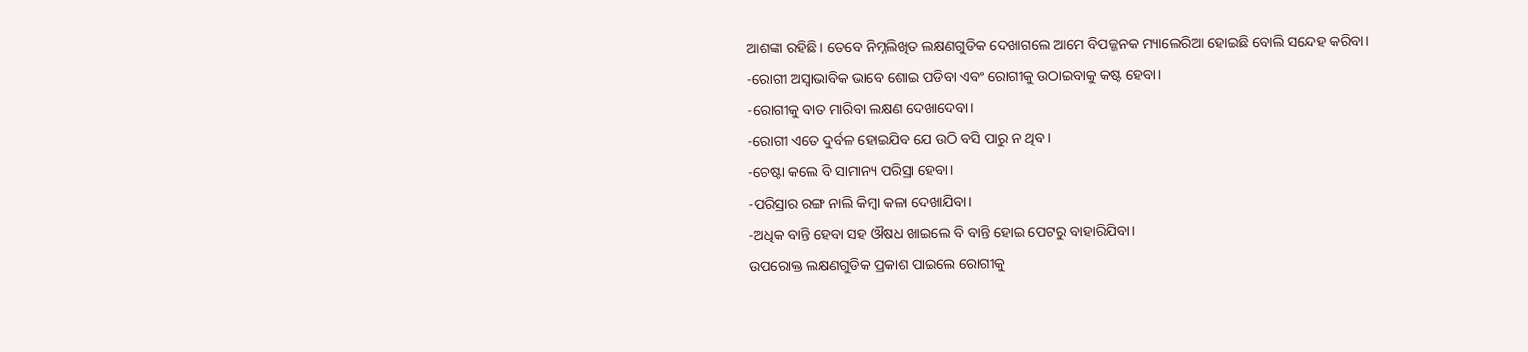ଆଶଙ୍କା ରହିଛି। ତେବେ ନିମ୍ନଲିଖିତ ଲକ୍ଷଣଗୁଡିକ ଦେଖାଗଲେ ଆମେ ବିପଜ୍ଜନକ ମ୍ୟାଲେରିଆ ହୋଇଛି ବୋଲି ସନ୍ଦେହ କରିବା।
-ରୋଗୀ ଅସ୍ବାଭାବିକ ଭାବେ ଶୋଇ ପଡିବା ଏବଂ ରୋଗୀକୁ ଉଠାଇବାକୁ କଷ୍ଟ ହେବା।
-ରୋଗୀକୁ ବାତ ମାରିବା ଲକ୍ଷଣ ଦେଖାଦେବା।
-ରୋଗୀ ଏତେ ଦୁର୍ବଳ ହୋଇଯିବ ଯେ ଉଠି ବସି ପାରୁ ନ ଥିବ।
-ଚେଷ୍ଟା କଲେ ବି ସାମାନ୍ୟ ପରିସ୍ରା ହେବା।
-ପରିସ୍ରାର ରଙ୍ଗ ନାଲି କିମ୍ବା କଳା ଦେଖାଯିବା।
-ଅଧିକ ବାନ୍ତି ହେବା ସହ ଔଷଧ ଖାଇଲେ ବି ବାନ୍ତି ହୋଇ ପେଟରୁ ବାହାରିଯିବା।
ଉପରୋକ୍ତ ଲକ୍ଷଣଗୁଡିକ ପ୍ରକାଶ ପାଇଲେ ରୋଗୀକୁ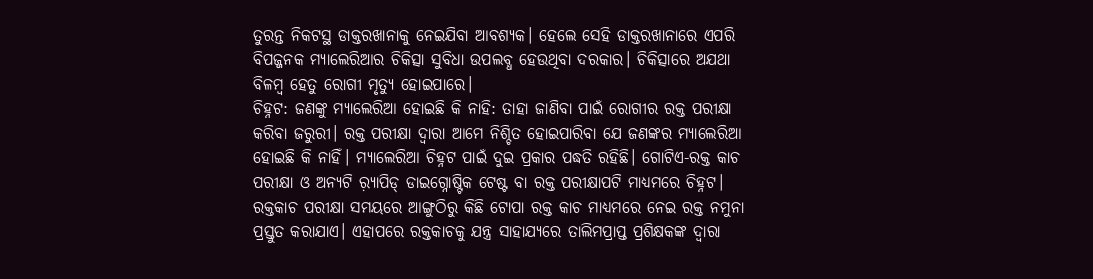ତୁରନ୍ତ ନିକଟସ୍ଥ ଡାକ୍ତରଖାନାକୁ ନେଇଯିବା ଆବଶ୍ୟକ। ହେଲେ ସେହି ଡାକ୍ତରଖାନାରେ ଏପରି ବିପଜ୍ଜନକ ମ୍ୟାଲେରିଆର ଚିକିତ୍ସା ସୁବିଧା ଉପଲବ୍ଧ ହେଉଥିବା ଦରକାର। ଚିକିତ୍ସାରେ ଅଯଥା ବିଳମ୍ବ ହେତୁ ରୋଗୀ ମୃତ୍ୟୁ ହୋଇପାରେ।
ଚିହ୍ନଟ: ଜଣଙ୍କୁ ମ୍ୟାଲେରିଆ ହୋଇଛି କି ନାହି: ତାହା ଜାଣିବା ପାଇଁ ରୋଗୀର ରକ୍ତ ପରୀକ୍ଷା କରିବା ଜରୁରୀ। ରକ୍ତ ପରୀକ୍ଷା ଦ୍ୱାରା ଆମେ ନିଶ୍ଚିତ ହୋଇପାରିବା ଯେ ଜଣଙ୍କର ମ୍ୟାଲେରିଆ ହୋଇଛି କି ନାହିଁ। ମ୍ୟାଲେରିଆ ଚିହ୍ନଟ ପାଇଁ ଦୁଇ ପ୍ରକାର ପଦ୍ଧତି ରହିଛି। ଗୋଟିଏ-ରକ୍ତ କାଚ ପରୀକ୍ଷା ଓ ଅନ୍ୟଟି ର଼୍ୟାପିଡ୍‌ ଡାଇଗ୍ନୋଷ୍ଟିକ ଟେଷ୍ଟ ବା ରକ୍ତ ପରୀକ୍ଷାପଟି ମାଧ୍ୟମରେ ଚିହ୍ନଟ। ରକ୍ତକାଚ ପରୀକ୍ଷା ସମୟରେ ଆଙ୍ଗୁଠିରୁ କିଛି ଟୋପା ରକ୍ତ କାଚ ମାଧ୍ୟମରେ ନେଇ ରକ୍ତ ନମୁନା ପ୍ରସ୍ତୁତ କରାଯାଏ। ଏହାପରେ ରକ୍ତକାଚକୁ ଯନ୍ତ୍ର ସାହାଯ୍ୟରେ ତାଲିମପ୍ରାପ୍ତ ପ୍ରଶିକ୍ଷକଙ୍କ ଦ୍ୱାରା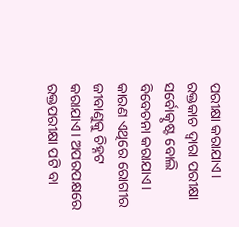ପରୀକ୍ଷା କରାଯାଏ। ରକ୍ତକାଚ ଦ୍ୱାରା ପରୀକ୍ଷା ସର୍ବୋତ୍କୃଷ୍ଟ ବୋଲି ବିବେଚନା କରାଯାଏ। କାରଣ ଏଥିରେ ରୋଗୀର ଜୀବାଣୁକୁ ଚିହ୍ନଟ କରାଯାଏ। ଅପରପକ୍ଷରେ ରକ୍ତପରୀକ୍ଷା ପଟି ବା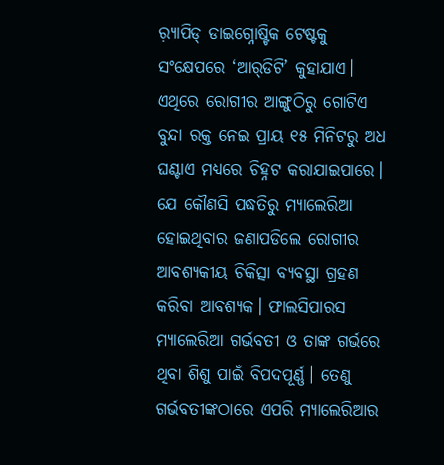ର଼୍ୟାପିଡ୍‌ ଡାଇଗ୍ନୋଷ୍ଟିକ ଟେଷ୍ଟକୁ ସଂକ୍ଷେପରେ ‘ଆର୍‌ଡିଟି’ କୁହାଯାଏ। ଏଥିରେ ରୋଗୀର ଆଙ୍ଗୁଠିରୁ ଗୋଟିଏ ବୁନ୍ଦା ରକ୍ତ ନେଇ ପ୍ରାୟ ୧୫ ମିନିଟରୁ ଅଧ ଘଣ୍ଟାଏ ମଧ୍ୟରେ ଚିହ୍ନଟ କରାଯାଇପାରେ।
ଯେ କୌଣସି ପଦ୍ଧତିରୁ ମ୍ୟାଲେରିଆ ହୋଇଥିବାର ଜଣାପଡିଲେ ରୋଗୀର ଆବଶ୍ୟକୀୟ ଚିକିତ୍ସା ବ୍ୟବସ୍ଥା ଗ୍ରହଣ କରିବା ଆବଶ୍ୟକ। ଫାଲସିପାରସ ମ୍ୟାଲେରିଆ ଗର୍ଭବତୀ ଓ ତାଙ୍କ ଗର୍ଭରେ ଥିବା ଶିଶୁ ପାଇଁ ବିପଦପୂର୍ଣ୍ଣ। ତେଣୁ ଗର୍ଭବତୀଙ୍କଠାରେ ଏପରି ମ୍ୟାଲେରିଆର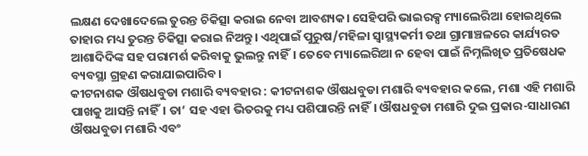ଲକ୍ଷଣ ଦେଖାଦେଲେ ତୁରନ୍ତ ଚିକିତ୍ସା କରାଇ ନେବା ଆବଶ୍ୟକ। ସେହିପରି ଭାଇରକ୍ସ ମ୍ୟାଲେରିଆ ହୋଇଥିଲେ ତାହାର ମଧ୍ୟ ତୁରନ୍ତ ଚିକିତ୍ସା କରାଇ ନିଅନ୍ତୁ। ଏଥିପାଇଁ ପୁରୁଷ/ମହିଳା ସ୍ବାସ୍ଥ୍ୟକର୍ମୀ ତଥା ଗ୍ରାମାଞ୍ଚଳରେ କାର୍ଯ୍ୟରତ ଆଶାଦିଦିଙ୍କ ସହ ପରାମର୍ଶ କରିବାକୁ ଭୁଲନ୍ତୁ ନାହିଁ। ତେବେ ମ୍ୟାଲେରିଆ ନ ହେବା ପାଇଁ ନିମ୍ନଲିଖିତ ପ୍ରତିଷେଧକ ବ୍ୟବସ୍ଥା ଗ୍ରହଣ କରାଯାଇପାରିବ।
କୀଟନାଶକ ଔଷଧବୁଡା ମଶାରି ବ୍ୟବହାର : କୀଟନାଶକ ଔଷଧବୁଡା ମଶାରି ବ୍ୟବହାର କଲେ, ମଶା ଏହି ମଶାରି ପାଖକୁ ଆସନ୍ତି ନାହିଁ। ତା’ ସହ ଏହା ଭିତରକୁ ମଧ୍ୟ ପଶିପାରନ୍ତି ନାହିଁ। ଔଷଧବୁଡା ମଶାରି ଦୁଇ ପ୍ରକାର-ସାଧାରଣ ଔଷଧବୁଡା ମଶାରି ଏବଂ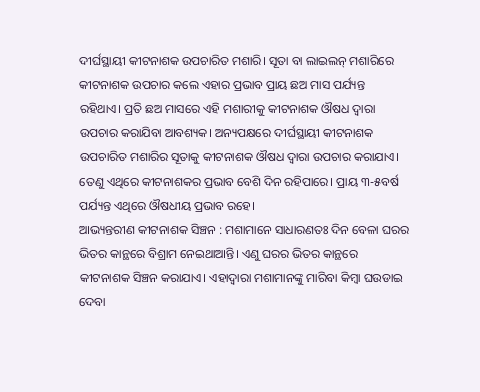ଦୀର୍ଘସ୍ଥାୟୀ କୀଟନାଶକ ଉପଚାରିତ ମଶାରି। ସୂତା ବା ଲାଇଲନ୍‌ ମଶାରିରେ କୀଟନାଶକ ଉପଚାର କଲେ ଏହାର ପ୍ରଭାବ ପ୍ରାୟ ଛଅ ମାସ ପର୍ଯ୍ୟନ୍ତ ରହିଥାଏ। ପ୍ରତି ଛଅ ମାସରେ ଏହି ମଶାରୀକୁ କୀଟନାଶକ ଔଷଧ ଦ୍ୱାରା ଉପଚାର କରାଯିବା ଆବଶ୍ୟକ। ଅନ୍ୟପକ୍ଷରେ ଦୀର୍ଘସ୍ଥାୟୀ କୀଟନାଶକ ଉପଚାରିତ ମଶାରିର ସୂତାକୁ କୀଟନାଶକ ଔଷଧ ଦ୍ୱାରା ଉପଚାର କରାଯାଏ। ତେଣୁ ଏଥିରେ କୀଟନାଶକର ପ୍ରଭାବ ବେଶି ଦିନ ରହିପାରେ। ପ୍ରାୟ ୩-୫ବର୍ଷ ପର୍ଯ୍ୟନ୍ତ ଏଥିରେ ଔଷଧୀୟ ପ୍ରଭାବ ରହେ।
ଆଭ୍ୟନ୍ତରୀଣ କୀଟନାଶକ ସିଞ୍ଚନ : ମଶାମାନେ ସାଧାରଣତଃ ଦିନ ବେଳା ଘରର ଭିତର କାନ୍ଥରେ ବିଶ୍ରାମ ନେଇଥାଆନ୍ତି। ଏଣୁ ଘରର ଭିତର କାନ୍ଥରେ କୀଟନାଶକ ସିଞ୍ଚନ କରାଯାଏ। ଏହାଦ୍ୱାରା ମଶାମାନଙ୍କୁ ମାରିବା କିମ୍ବା ଘଉଡାଇ ଦେବା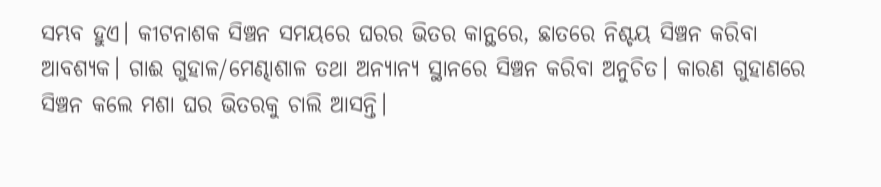ସମ୍ଭବ ହୁଏ। କୀଟନାଶକ ସିଞ୍ଚନ ସମୟରେ ଘରର ଭିତର କାନ୍ଥରେ, ଛାତରେ ନିଶ୍ଚୟ ସିଞ୍ଚନ କରିବା ଆବଶ୍ୟକ। ଗାଈ ଗୁହାଳ/ମେଣ୍ଢାଶାଳ ତଥା ଅନ୍ୟାନ୍ୟ ସ୍ଥାନରେ ସିଞ୍ଚନ କରିବା ଅନୁଚିତ। କାରଣ ଗୁହାଣରେ ସିଞ୍ଚନ କଲେ ମଶା ଘର ଭିତରକୁ ଚାଲି ଆସନ୍ତି।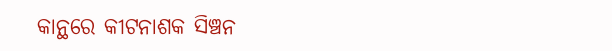କାନ୍ଥରେ କୀଟନାଶକ ସିଞ୍ଚନ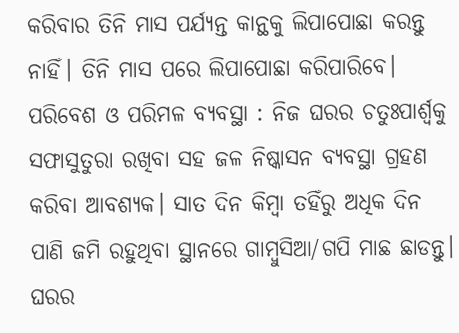କରିବାର ତିନି ମାସ ପର୍ଯ୍ୟନ୍ତ କାନ୍ଥକୁ ଲିପାପୋଛା କରନ୍ତୁ ନାହିଁ। ତିନି ମାସ ପରେ ଲିପାପୋଛା କରିପାରିବେ।
ପରିବେଶ ଓ ପରିମଳ ବ୍ୟବସ୍ଥା : ନିଜ ଘରର ଚତୁଃପାର୍ଶ୍ୱକୁ ସଫାସୁତୁରା ରଖିବା ସହ ଜଳ ନିଷ୍କାସନ ବ୍ୟବସ୍ଥା ଗ୍ରହଣ କରିବା ଆବଶ୍ୟକ। ସାତ ଦିନ କିମ୍ବା ତହିଁରୁ ଅଧିକ ଦିନ ପାଣି ଜମି ରହୁଥିବା ସ୍ଥାନରେ ଗାମ୍ବୁସିଆ/ଗପି ମାଛ ଛାଡନ୍ତୁ। ଘରର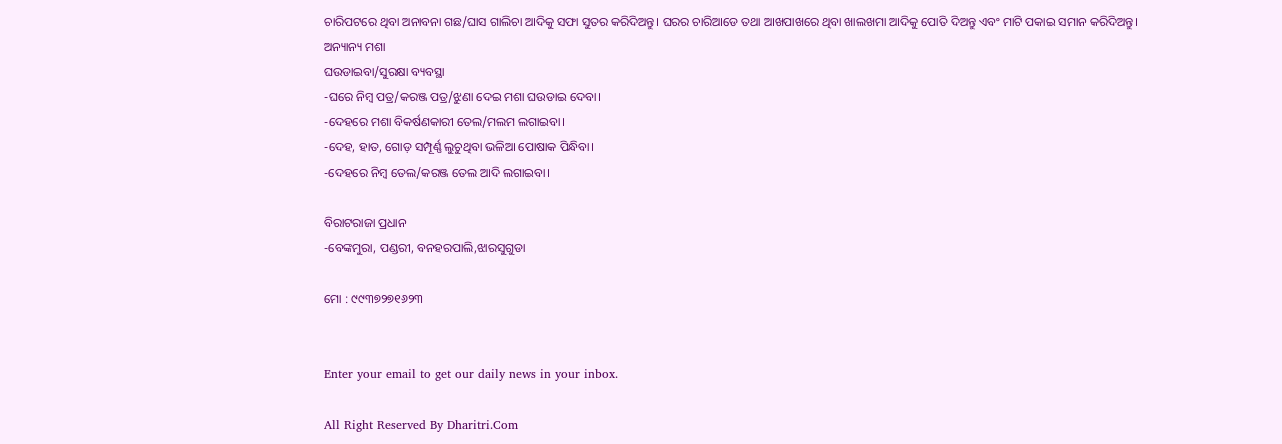ଚାରିପଟରେ ଥିବା ଅନାବନା ଗଛ/ଘାସ ଗାଲିଚା ଆଦିକୁ ସଫା ସୁତର କରିଦିଅନ୍ତୁ। ଘରର ଚାରିଆଡେ ତଥା ଆଖପାଖରେ ଥିବା ଖାଲଖମା ଆଦିକୁ ପୋତି ଦିଅନ୍ତୁ ଏବଂ ମାଟି ପକାଇ ସମାନ କରିଦିଅନ୍ତୁ।
ଅନ୍ୟାନ୍ୟ ମଶା
ଘଉଡାଇବା/ସୁରକ୍ଷା ବ୍ୟବସ୍ଥା
-ଘରେ ନିମ୍ବ ପତ୍ର/କରଞ୍ଜ ପତ୍ର/ଝୁଣା ଦେଇ ମଶା ଘଉଡାଇ ଦେବା।
-ଦେହରେ ମଶା ବିକର୍ଷଣକାରୀ ତେଲ/ମଲମ ଲଗାଇବା।
-ଦେହ, ହାତ, ଗୋଡ଼ ସମ୍ପୂର୍ଣ୍ଣ ଲୁଚୁଥିବା ଭଳିଆ ପୋଷାକ ପିନ୍ଧିବା।
-ଦେହରେ ନିମ୍ବ ତେଲ/କରଞ୍ଜ ତେଲ ଆଦି ଲଗାଇବା।

ବିରାଟରାଜା ପ୍ରଧାନ
-ବେଙ୍କମୁରା, ପଣ୍ଡରୀ, ବନହରପାଲି,ଝାରସୁଗୁଡା

ମୋ : ୯୯୩୭୨୭୧୬୨୩


Enter your email to get our daily news in your inbox.

All Right Reserved By Dharitri.Com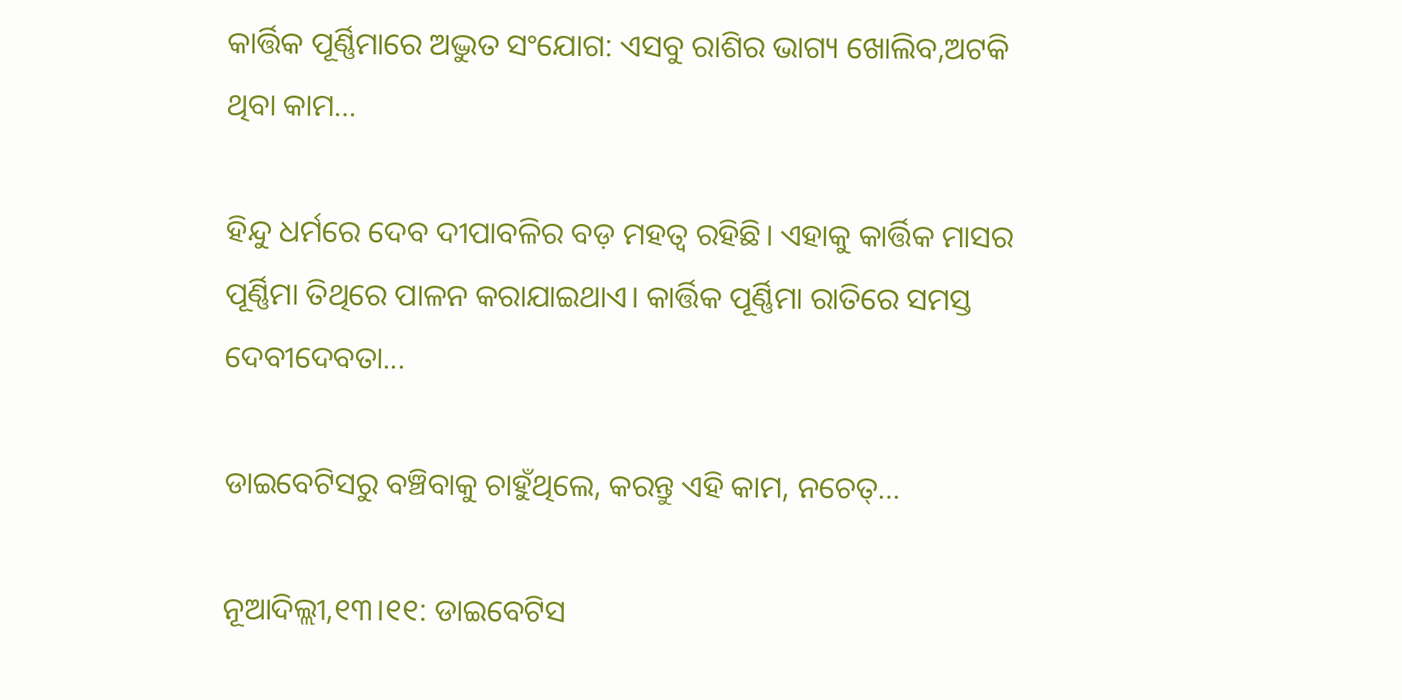କାର୍ତ୍ତିକ ପୂର୍ଣ୍ଣିମାରେ ଅଦ୍ଭୁତ ସଂଯୋଗ: ଏସବୁ ରାଶିର ଭାଗ୍ୟ ଖୋଲିବ,ଅଟକି ଥିବା କାମ…

ହିନ୍ଦୁ ଧର୍ମରେ ଦେବ ଦୀପାବଳିର ବଡ଼ ମହତ୍ୱ ରହିଛି। ଏହାକୁ କାର୍ତ୍ତିକ ମାସର ପୂର୍ଣ୍ଣିମା ତିଥିରେ ପାଳନ କରାଯାଇଥାଏ। କାର୍ତ୍ତିକ ପୂର୍ଣ୍ଣିମା ରାତିରେ ସମସ୍ତ ଦେବୀଦେବତା...

ଡାଇବେଟିସରୁ ବଞ୍ଚିବାକୁ ଚାହୁଁଥିଲେ, କରନ୍ତୁ ଏହି କାମ, ନଚେତ୍‌…

ନୂଆଦିଲ୍ଲୀ,୧୩।୧୧: ଡାଇବେଟିସ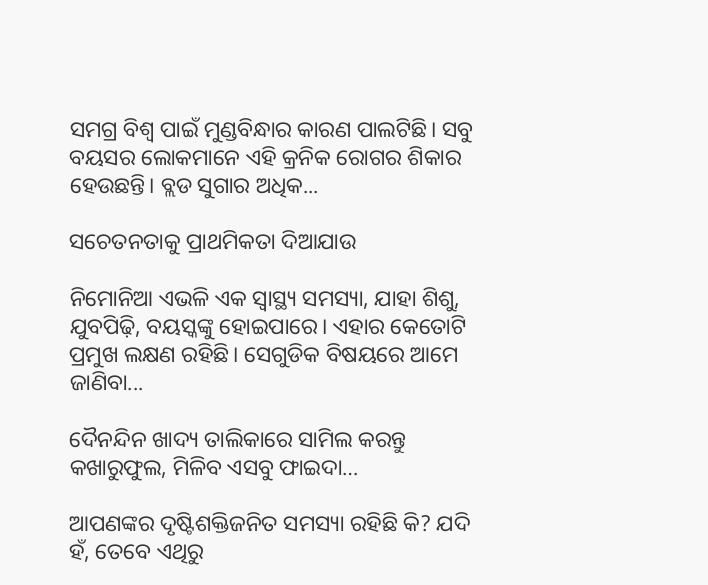ସମଗ୍ର ବିଶ୍ୱ ପାଇଁ ମୁଣ୍ଡବିନ୍ଧାର କାରଣ ପାଲଟିଛି। ସବୁ ବୟସର ଲୋକମାନେ ଏହି କ୍ରନିକ ରୋଗର ଶିକାର ହେଉଛନ୍ତି। ବ୍ଲଡ ସୁଗାର ଅଧିକ...

ସଚେତନତାକୁ ପ୍ରାଥମିକତା ଦିଆଯାଉ

ନିମୋନିଆ ଏଭଳି ଏକ ସ୍ବାସ୍ଥ୍ୟ ସମସ୍ୟା, ଯାହା ଶିଶୁ, ଯୁବପିଢ଼ି, ବୟସ୍କଙ୍କୁ ହୋଇପାରେ। ଏହାର କେତୋଟି ପ୍ରମୁଖ ଲକ୍ଷଣ ରହିଛି। ସେଗୁଡିକ ବିଷୟରେ ଆମେ ଜାଣିବା...

ଦୈନନ୍ଦିନ ଖାଦ୍ୟ ତାଲିକାରେ ସାମିଲ କରନ୍ତୁ କଖାରୁଫୁଲ, ମିଳିବ ଏସବୁ ଫାଇଦା…

ଆପଣଙ୍କର ଦୃଷ୍ଟିଶକ୍ତିଜନିତ ସମସ୍ୟା ରହିଛି କି? ଯଦି ହଁ, ତେବେ ଏଥିରୁ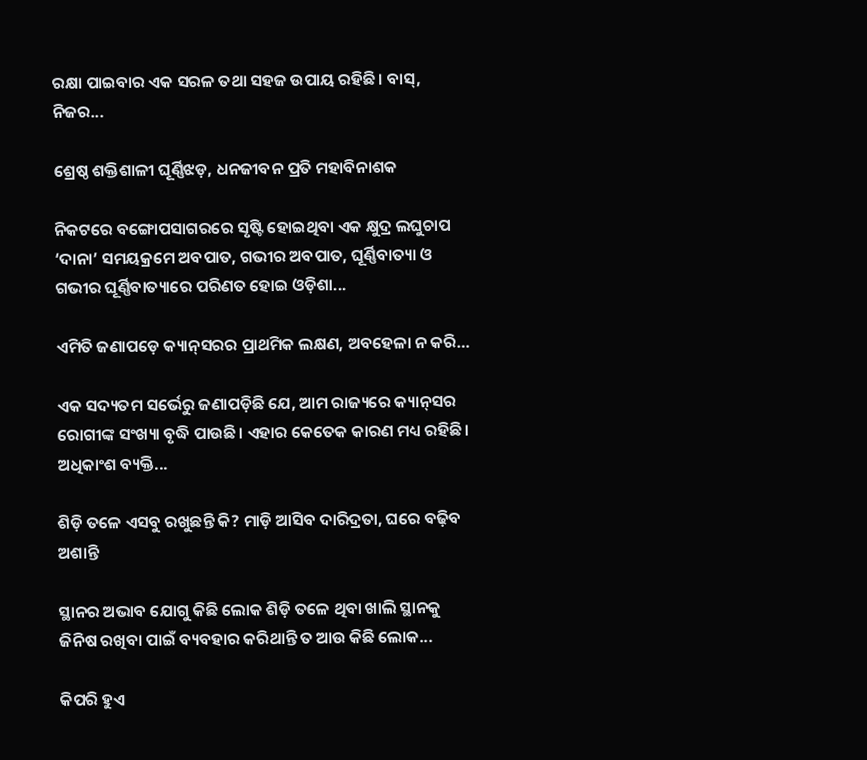ରକ୍ଷା ପାଇବାର ଏକ ସରଳ ତଥା ସହଜ ଉପାୟ ରହିଛି। ବାସ୍‌, ନିଜର...

ଶ୍ରେଷ୍ଠ ଶକ୍ତିଶାଳୀ ଘୂର୍ଣ୍ଣିଝଡ଼, ଧନଜୀବନ ପ୍ରତି ମହାବିନାଶକ

ନିକଟରେ ବଙ୍ଗୋପସାଗରରେ ସୃଷ୍ଟି ହୋଇଥିବା ଏକ କ୍ଷୁଦ୍ର ଲଘୁଚାପ ‘ଦାନା’ ସମୟକ୍ରମେ ଅବପାତ, ଗଭୀର ଅବପାତ, ଘୂର୍ଣ୍ଣିବାତ୍ୟା ଓ ଗଭୀର ଘୂର୍ଣ୍ଣିବାତ୍ୟାରେ ପରିଣତ ହୋଇ ଓଡ଼ିଶା...

ଏମିତି ଜଣାପଡ଼େ କ୍ୟାନ୍‌ସରର ପ୍ରାଥମିକ ଲକ୍ଷଣ, ଅବହେଳା ନ କରି…

ଏକ ସଦ୍ୟତମ ସର୍ଭେରୁ ଜଣାପଡ଼ିଛି ଯେ, ଆମ ରାଜ୍ୟରେ କ୍ୟାନ୍‌ସର ରୋଗୀଙ୍କ ସଂଖ୍ୟା ବୃଦ୍ଧି ପାଉଛି। ଏହାର କେତେକ କାରଣ ମଧ୍ୟ ରହିଛି। ଅଧିକାଂଶ ବ୍ୟକ୍ତି...

ଶିଡ଼ି ତଳେ ଏସବୁ ରଖୁଛନ୍ତି କି? ମାଡ଼ି ଆସିବ ଦାରିଦ୍ରତା, ଘରେ ବଢ଼ିବ ଅଶାନ୍ତି

ସ୍ଥାନର ଅଭାବ ଯୋଗୁ କିଛି ଲୋକ ଶିଡ଼ି ତଳେ ଥିବା ଖାଲି ସ୍ଥାନକୁ ଜିନିଷ ରଖିବା ପାଇଁ ବ୍ୟବହାର କରିଥାନ୍ତି ତ ଆଉ କିଛି ଲୋକ...

କିପରି ହୁଏ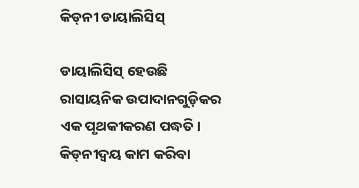କିଡ୍‌ନୀ ଡାୟାଲିସିସ୍‌

ଡାୟାଲିସିସ୍‌ ହେଉଛି ରାସାୟନିକ ଉପାଦାନଗୁଡ଼ିକର ଏକ ପୃଥକୀକରଣ ପଦ୍ଧତି। କିଡ୍‌ନୀଦ୍ୱୟ କାମ କରିବା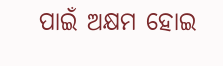ପାଇଁ ଅକ୍ଷମ ହୋଇ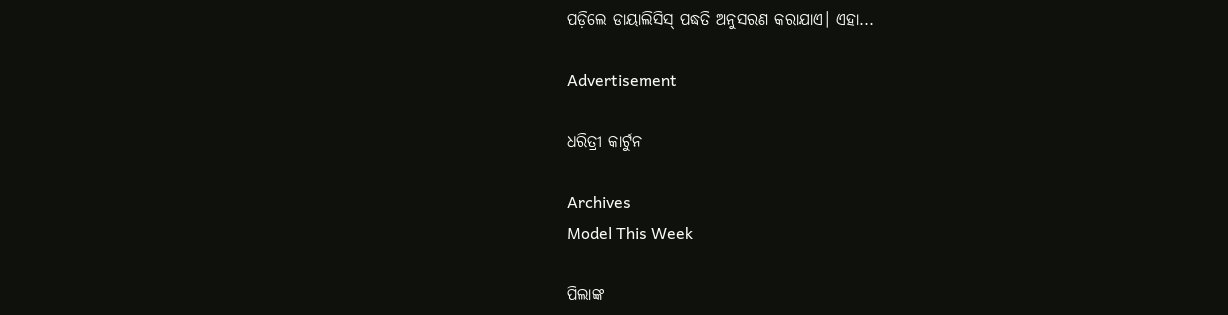ପଡ଼ିଲେ ଡାୟାଲିସିସ୍‌ ପଦ୍ଧତି ଅନୁସରଣ କରାଯାଏ। ଏହା...

Advertisement

ଧରିତ୍ରୀ କାର୍ଟୁନ

Archives
Model This Week

ପିଲାଙ୍କ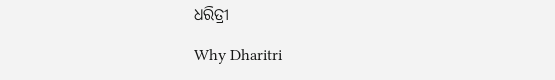ଧରିତ୍ରୀ

Why Dharitri